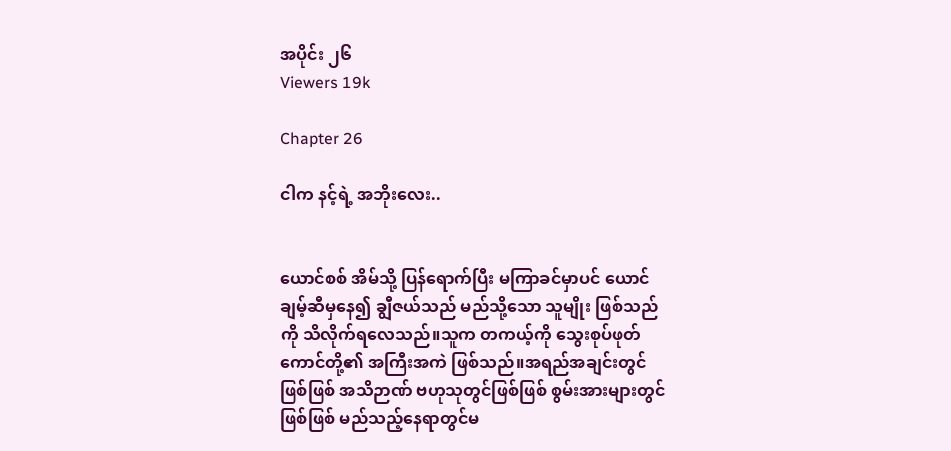အပိုင်း ၂၆
Viewers 19k

Chapter 26

ငါက နင့်ရဲ့ အဘိုးလေး..


ယောင်စစ် အိမ်သို့ ပြန်ရောက်ပြီး မကြာခင်မှာပင် ယောင်ချမ့်ဆီမှနေ၍ ချွီဇယ်သည် မည်သို့သော သူမျိုး ဖြစ်သည်ကို သိလိုက်ရလေသည်။သူက တကယ့်ကို သွေးစုပ်ဖုတ်ကောင်တို့၏ အကြီးအကဲ ဖြစ်သည်။အရည်အချင်းတွင်ဖြစ်ဖြစ် အသိဉာဏ် ဗဟုသုတွင်ဖြစ်ဖြစ် စွမ်းအားများတွင်ဖြစ်ဖြစ် မည်သည့်နေရာတွင်မ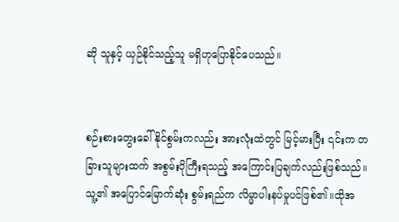ဆို သူနှင့် ယှဉ်နိုင်သည့်သူ မရှိဟုပြောနိုင်ပေသည်။


စဉ်းစားတွေးခေါ်နိုင်စွမ်းကလည်း အားလုံးထဲတွင် မြင့်မားပြီး ၎င်းက တခြားသူများထက် အစွမ်းပိုကြီးရသည့် အကြောင်းပြချက်လည်းဖြစ်သည်။သူ့၏ အပြောင်မြောက်ဆုံး စွမ်းရည်က လိမ္မာပါးနပ်မှုပင်ဖြစ်၏။ထိုအ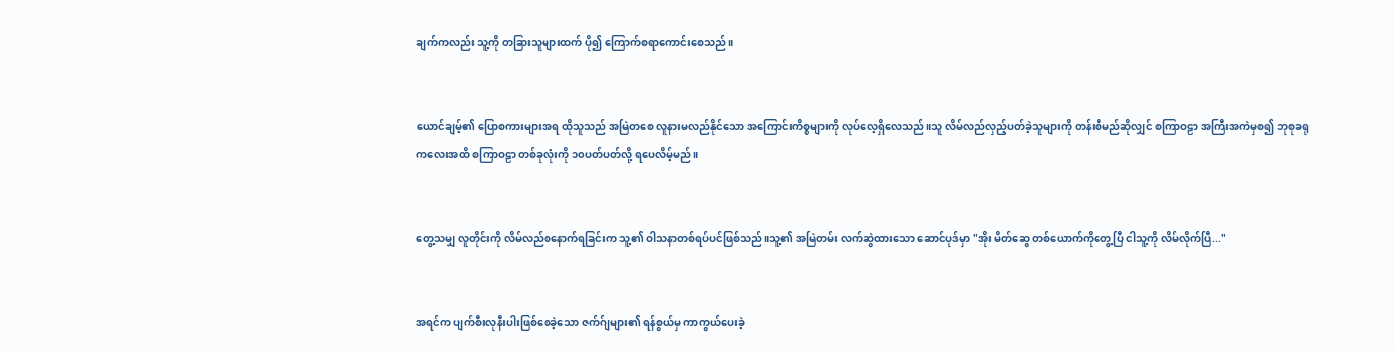ချက်ကလည်း သူ့ကို တခြားသူများထက် ပို၍ ကြောက်စရာကောင်းစေသည်။


ယောင်ချမ့်၏ ပြောစကားများအရ ထိုသူသည် အမြဲတစေ လူနားမလည်နိုင်သော အကြောင်းကိစ္စများကို လုပ်လေ့ရှိလေသည်။သူ လိမ်လည်လှည့်ပတ်ခဲ့သူများကို တန်းစီမည်ဆိုလျှင် စကြာဝဠာ အကြီးအကဲမှစ၍ ဘုစုခရု ကလေးအထိ စကြာဝဠာ တစ်ခုလုံးကို ၁၀ပတ်ပတ်လို့ ရပေလိမ့်မည်။


တွေ့သမျှ လူတိုင်းကို လိမ်လည်စနောက်ရခြင်းက သူ့၏ ဝါသနာတစ်ရပ်ပင်ဖြစ်သည်။သူ့၏ အမြဲတမ်း လက်ဆွဲထားသော ဆောင်ပုဒ်မှာ "အိုး မိတ်ဆွေ တစ်ယောက်ကိုတွေ့ပြီ ငါသူ့ကို လိမ်လိုက်ပြီ..."


အရင်က ပျက်စီးလုနီးပါးဖြစ်စေခဲ့သော ဇက်ဂ်ျများ၏ ရန်စွယ်မှ ကာကွယ်ပေးခဲ့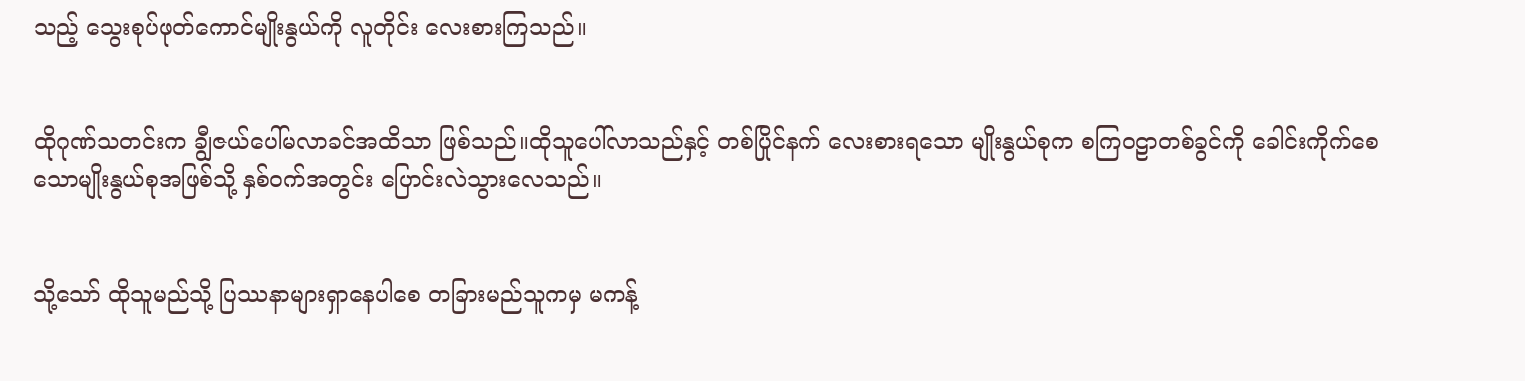သည့် သွေးစုပ်ဖုတ်ကောင်မျိုးနွယ်ကို လူတိုင်း လေးစားကြသည်။


ထိုဂုဏ်သတင်းက ချွီဇယ်ပေါ်မလာခင်အထိသာ ဖြစ်သည်။ထိုသူပေါ်လာသည်နှင့် တစ်ပြိုင်နက် လေးစားရသော မျိုးနွယ်စုက စကြဝဠာတစ်ခွင်ကို ခေါင်းကိုက်စေသောမျိုးနွယ်စုအဖြစ်သို့ နှစ်ဝက်အတွင်း ပြောင်းလဲသွားလေသည်။


သို့သော် ထိုသူမည်သို့ ပြဿနာများရှာနေပါစေ တခြားမည်သူကမှ မကန့်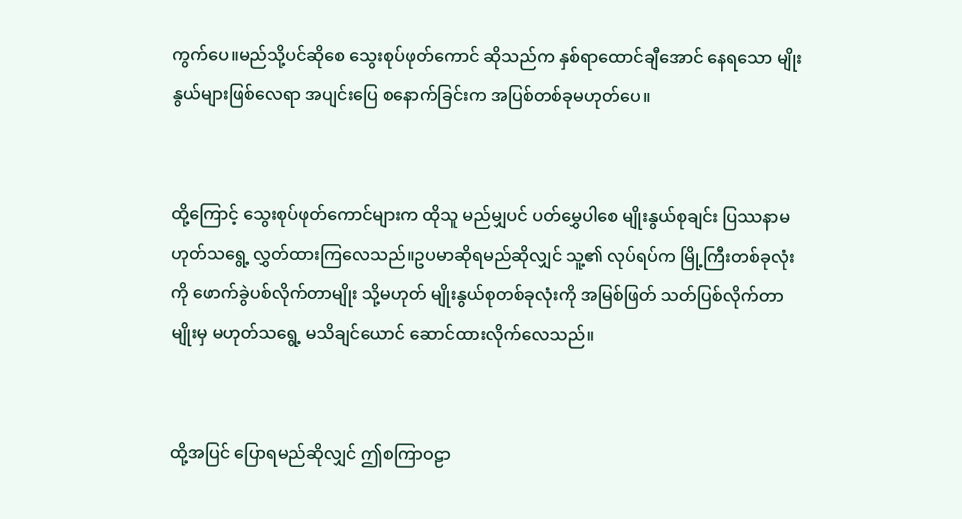ကွက်ပေ။မည်သို့ပင်ဆိုစေ သွေးစုပ်ဖုတ်ကောင် ဆိုသည်က နှစ်ရာထောင်ချီအောင် နေရသော မျိုးနွယ်များဖြစ်လေရာ အပျင်းပြေ စနောက်ခြင်းက အပြစ်တစ်ခုမဟုတ်ပေ။


ထို့ကြောင့် သွေးစုပ်ဖုတ်ကောင်များက ထိုသူ မည်မျှပင် ပတ်မွှေပါစေ မျိုးနွယ်စုချင်း ပြဿနာမဟုတ်သရွေ့ လွှတ်ထားကြလေသည်။ဥပမာဆိုရမည်ဆိုလျှင် သူ့၏ လုပ်ရပ်က မြို့ကြီးတစ်ခုလုံးကို ဖောက်ခွဲပစ်လိုက်တာမျိုး သို့မဟုတ် မျိုးနွယ်စုတစ်ခုလုံးကို အမြစ်ဖြတ် သတ်ပြစ်လိုက်တာမျိုးမှ မဟုတ်သရွေ့ မသိချင်ယောင် ဆောင်ထားလိုက်လေသည်။


ထို့အပြင် ပြောရမည်ဆိုလျှင် ဤစကြာဝဠာ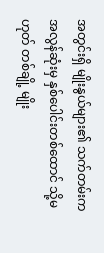အတွင်းရှိ မျိုးနွယ်များ၏ သက်တမ်းက အလွန်ဆုံးမှ နှစ်ပေါင်းတစ်ထောင် သို့မဟုတ် တစ်ချို့ မျိုး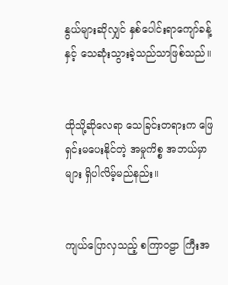နွယ်များဆိုလျှင် နှစ်ပေါင်းရာကျော်ခန့်နှင့် သေဆုံးသွားခဲ့သည်သာဖြစ်သည်။


ထိုသို့ဆိုလေရာ သေခြင်းတရားက ဖြေရှင်းမပေးနိုင်တဲ့ အမှုကိစ္စ အဘယ်မှာများ ရှိပါလိမ့်မည်နည်း။


ကျယ်ပြောလှသည့် စကြာဝဠာ ကြီးအ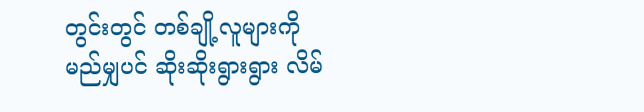တွင်းတွင် တစ်ချို့လူများကို မည်မျှပင် ဆိုးဆိုးရွားရွား လိမ်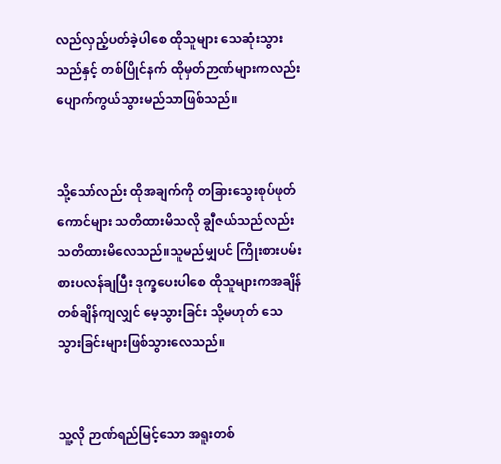လည်လှည့်ပတ်ခဲ့ပါစေ ထိုသူများ သေဆုံးသွားသည်နှင့် တစ်ပြိုင်နက် ထိုမှတ်ဉာဏ်များကလည်း ပျောက်ကွယ်သွားမည်သာဖြစ်သည်။


သို့သော်လည်း ထိုအချက်ကို တခြားသွေးစုပ်ဖုတ်ကောင်များ သတိထားမိသလို ချွီဇယ်သည်လည်း သတိထားမိလေသည်။သူမည်မျှပင် ကြိုးစားပမ်းစားပလန်ချပြီး ဒုက္ခပေးပါစေ ထိုသူများကအချိန်တစ်ချိန်ကျလျှင် မေ့သွားခြင်း သို့မဟုတ် သေသွားခြင်းများဖြစ်သွားလေသည်။


သူ့လို ဉာဏ်ရည်မြင့်သော အရူးတစ်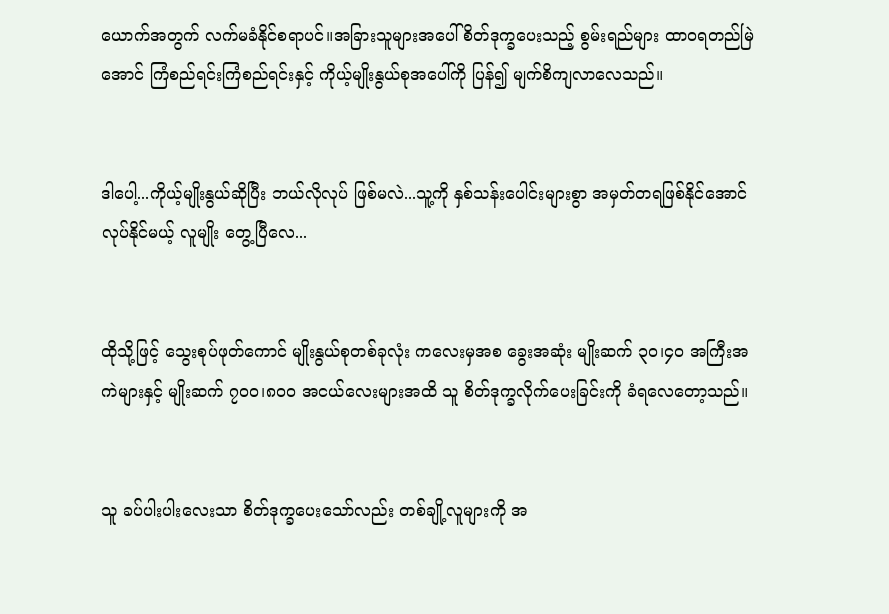ယောက်အတွက် လက်မခံနိုင်စရာပင်။အခြားသူများအပေါ် စိတ်ဒုက္ခပေးသည့် စွမ်းရည်များ ထာဝရတည်မြဲအောင် ကြံစည်ရင်းကြံစည်ရင်းနှင့် ကိုယ့်မျိုးနွယ်စုအပေါ်ကို ပြန်၍ မျက်စိကျလာလေသည်။


ဒါပေါ့...ကိုယ့်မျိုးနွယ်ဆိုပြီး ဘယ်လိုလုပ် ဖြစ်မလဲ...သူ့ကို နှစ်သန်းပေါင်းများစွာ အမှတ်တရဖြစ်နိုင်အောင် လုပ်နိုင်မယ့် လူမျိုး တွေ့ပြီလေ...


ထိုသို့ဖြင့် သွေးစုပ်ဖုတ်ကောင် မျိုးနွယ်စုတစ်ခုလုံး ကလေးမှအစ ခွေးအဆုံး မျိုးဆက် ၃၀၊၄၀ အကြီးအကဲများနှင့် မျိုးဆက် ၇၀၀၊၈၀၀ အငယ်လေးများအထိ သူ စိတ်ဒုက္ခလိုက်ပေးခြင်းကို ခံရလေတော့သည်။


သူ ခပ်ပါးပါးလေးသာ စိတ်ဒုက္ခပေးသော်လည်း တစ်ချို့လူများကို အ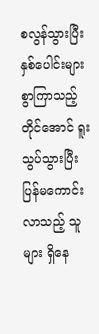စလွန်သွားပြီး နှစ်ပေါင်းများစွာကြာသည့်တိုင်အောင် ရူးသွပ်သွားပြီး ပြန်မကောင်းလာသည့် သူများ ရှိနေ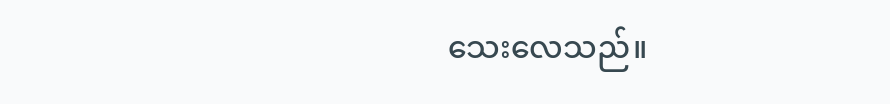သေးလေသည်။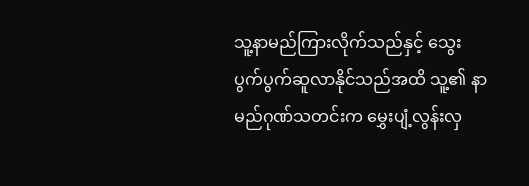သူ့နာမည်ကြားလိုက်သည်နှင့် သွေးပွက်ပွက်ဆူလာနိုင်သည်အထိ သူ့၏ နာမည်ဂုဏ်သတင်းက မွှေးပျံ့လွန်းလှ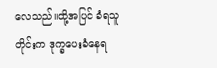လေသည်။ထို့အပြင် ခံရသူတိုင်းက ဒုက္ခပေးခံနေရ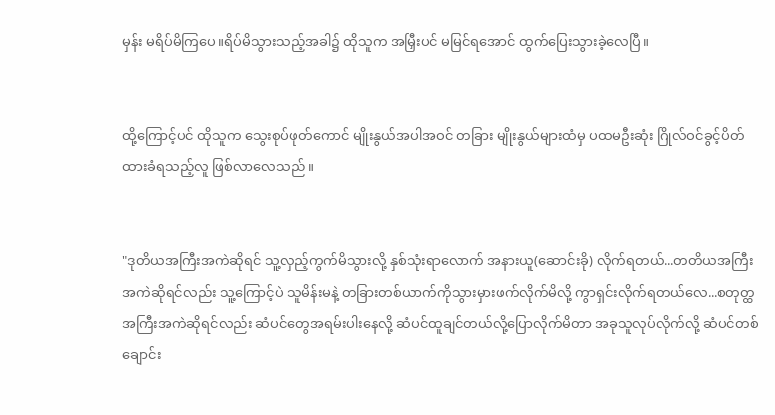မှန်း မရိပ်မိကြပေ။ရိပ်မိသွားသည့်အခါ၌ ထိုသူက အမြှီးပင် မမြင်ရအောင် ထွက်ပြေးသွားခဲ့လေပြီ။


ထို့ကြောင့်ပင် ထိုသူက သွေးစုပ်ဖုတ်ကောင် မျိုးနွယ်အပါအဝင် တခြား မျိုးနွယ်များထံမှ ပထမဦးဆုံး ဂြိုလ်ဝင်ခွင့်ပိတ်ထားခံရသည့်လူ ဖြစ်လာလေသည်။


"ဒုတိယအကြီးအကဲဆိုရင် သူ့လှည့်ကွက်မိသွားလို့ နှစ်သုံးရာလောက် အနားယူ(ဆောင်းခို) လိုက်ရတယ်...တတိယအကြီးအကဲဆိုရင်လည်း သူ့ကြောင့်ပဲ သူမိန်းမနဲ့ တခြားတစ်ယာက်ကိုသွားမှားဖက်လိုက်မိလို့ ကွာရှင်းလိုက်ရတယ်လေ...စတုတ္ထ အကြီးအကဲဆိုရင်လည်း ဆံပင်တွေအရမ်းပါးနေလို့ ဆံပင်ထူချင်တယ်လို့ပြောလိုက်မိတာ အခုသူလုပ်လိုက်လို့ ဆံပင်တစ်ချောင်း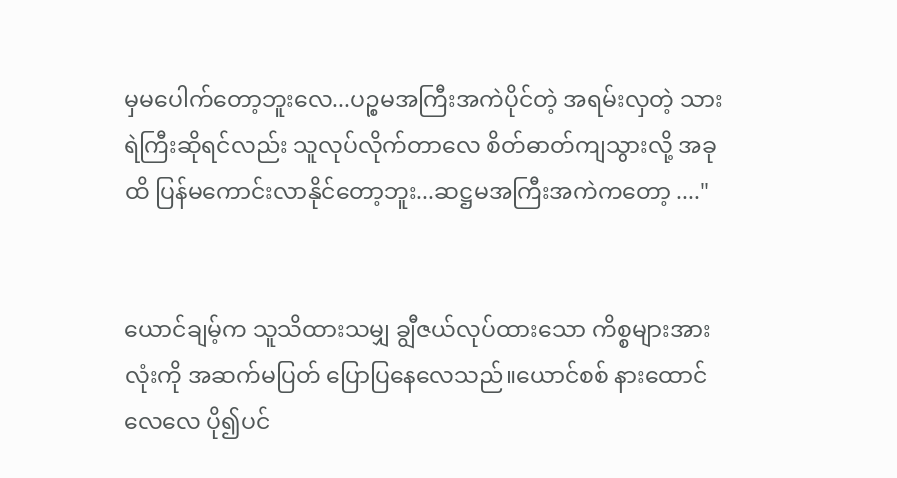မှမပေါက်တော့ဘူးလေ...ပဉ္စမအကြီးအကဲပိုင်တဲ့ အရမ်းလှတဲ့ သားရဲကြီးဆိုရင်လည်း သူလုပ်လိုက်တာလေ စိတ်ဓာတ်ကျသွားလို့ အခုထိ ပြန်မကောင်းလာနိုင်တော့ဘူး...ဆဋ္ဌမအကြီးအကဲကတော့ ...."


ယောင်ချမ့်က သူသိထားသမျှ ချွီဇယ်လုပ်ထားသော ကိစ္စများအားလုံးကို အဆက်မပြတ် ပြောပြနေလေသည်။ယောင်စစ် နားထောင်လေလေ ပို၍ပင်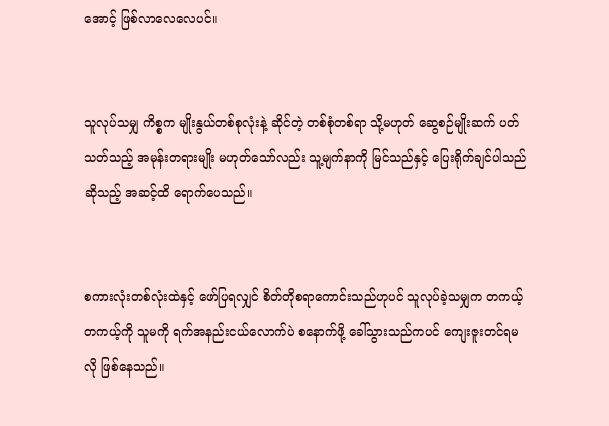အောင့် ဖြစ်လာလေလေပင်။


သူလုပ်သမျှ ကိစ္စက မျိုးနွယ်တစ်စုလုံးနဲ့ ဆိုင်တဲ့ တစ်စုံတစ်ရာ သို့မဟုတ် ဆွေစဉ်မျိုးဆက် ပတ်သတ်သည့် အမုန်းတရားမျိုး မဟုတ်သော်လည်း သူ့မျက်နာကို မြင်သည်နှင့် ပြေးရိုက်ချင်ပါသည်ဆိုသည့် အဆင့်ထိ ရောက်ပေသည်။


စကားလုံးတစ်လုံးထဲနှင့် ဖော်ပြရလျှင် စိတ်တိုစရာကောင်းသည်ဟုပင် သူလုပ်ခဲ့သမျှက တကယ့်တကယ့်ကို သူမကို ရက်အနည်းငယ်လောက်ပဲ စနောက်ဖို့ ခေါ်သွားသည်ကပင် ကျေးဇူးတင်ရမလို ဖြစ်နေသည်။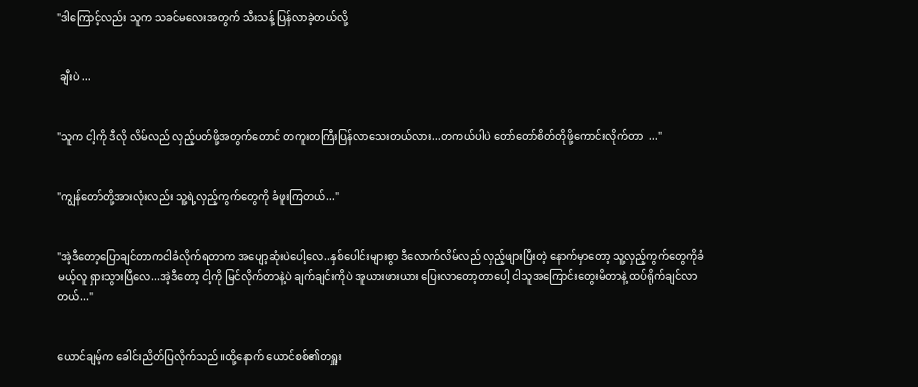"ဒါကြောင့်လည်း သူက သခင်မလေးအတွက် သီးသန့် ပြန်လာခဲ့တယ်လို့


 ချီးပဲ ...


"သူက ငါ့ကို ဒီလို လိမ်လည် လှည့်ပတ်ဖို့အတွက်တောင် တကူးတကြီးပြန်လာသေးတယ်လား...တကယ်ပါပဲ တော်တော်စိတ်တိုဖို့ကောင်းလိုက်တာ  ..."


"ကျွန်တော်တို့အားလုံးလည်း သူ့ရဲ့လှည့်ကွက်တွေကို ခံဖူးကြတယ်..."


"အဲ့ဒီတော့ပြောချင်တာကငါခံလိုက်ရတာက အပျော့ဆုံးပဲပေါ့လေ..နှစ်ပေါင်းများစွာ ဒီလောက်လိမ်လည် လှည့်ဖျားပြီးတဲ့ နောက်မှာတော့ သူ့လှည့်ကွက်တွေကိုခံမယ့်လူ ရှားသွားပြီလေ...အဲ့ဒီတော့ ငါ့ကို မြင်လိုက်တာနဲ့ပဲ ချက်ချင်းကိုပဲ အူယားဖားယား ပြေးလာတော့တာပေါ့ ငါသူအကြောင်းတွေးမိတာနဲ့ ထပ်ရိုက်ချင်လာတယ်..."


ယောင်ချမ့်က ခေါင်းညိတ်ပြလိုက်သည်။ထို့နောက် ယောင်စစ်၏တရှူး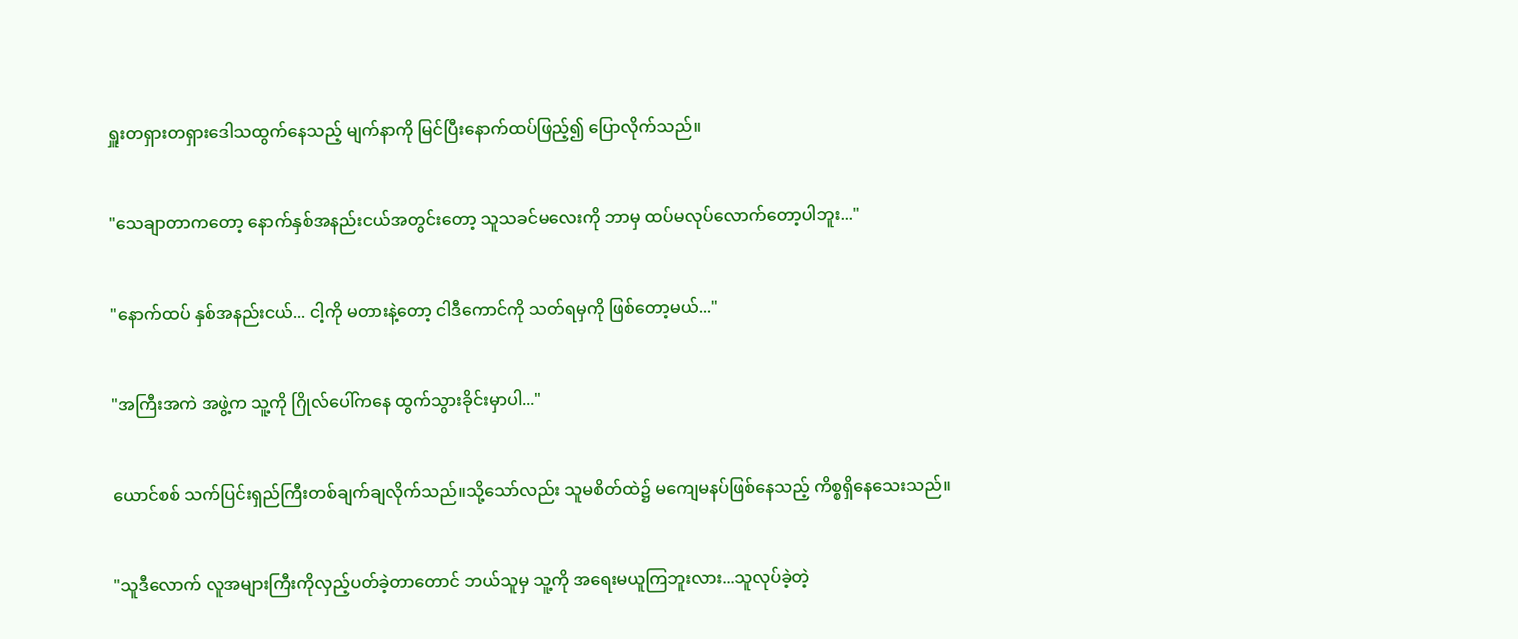ရှူးတရှားတရှားဒေါသထွက်နေသည့် မျက်နာကို မြင်ပြီးနောက်ထပ်ဖြည့်၍ ပြောလိုက်သည်။


"သေချာတာကတော့ နောက်နှစ်အနည်းငယ်အတွင်းတော့ သူသခင်မလေးကို ဘာမှ ထပ်မလုပ်လောက်တော့ပါဘူး..."


"နောက်ထပ် နှစ်အနည်းငယ်... ငါ့ကို မတားနဲ့တော့ ငါဒီကောင်ကို သတ်ရမှကို ဖြစ်တော့မယ်..."


"အကြီးအကဲ အဖွဲ့က သူ့ကို ဂြိုလ်ပေါ်ကနေ ထွက်သွားခိုင်းမှာပါ..."


ယောင်စစ် သက်ပြင်းရှည်ကြီးတစ်ချက်ချလိုက်သည်။သို့သော်လည်း သူမစိတ်ထဲ၌ မကျေမနပ်ဖြစ်နေသည့် ကိစ္စရှိနေသေးသည်။


"သူဒီလောက် လူအများကြီးကိုလှည့်ပတ်ခဲ့တာတောင် ဘယ်သူမှ သူ့ကို အရေးမယူကြဘူးလား...သူလုပ်ခဲ့တဲ့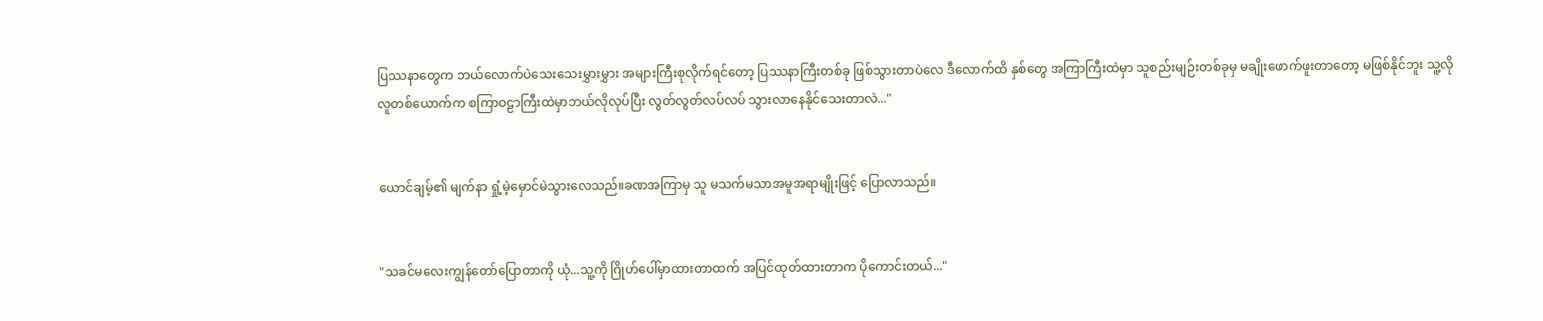ပြဿနာတွေက ဘယ်လောက်ပဲသေးသေးမွှားမွှား အများကြီးစုလိုက်ရင်တော့ ပြဿနာကြီးတစ်ခု ဖြစ်သွားတာပဲလေ ဒီလောက်ထိ နှစ်တွေ အကြာကြီးထဲမှာ သူစည်းမျဉ်းတစ်ခုမှ မချိုးဖောက်ဖူးတာတော့ မဖြစ်နိုင်ဘူး သူ့လိုလူတစ်ယောက်က စကြာဝဠာကြီးထဲမှာဘယ်လိုလုပ်ပြီး လွတ်လွတ်လပ်လပ် သွားလာနေနိုင်သေးတာလဲ..."


ယောင်ချမ့်၏ မျက်နာ ရှုံ့မဲ့မှောင်မဲသွားလေသည်။ခဏအကြာမှ သူ မသက်မသာအမူအရာမျိုးဖြင့် ပြောလာသည်။


"သခင်မလေးကျွန်တော်ပြောတာကို ယုံ...သူ့ကို ဂြိုဟ်ပေါ်မှာထားတာထက် အပြင်ထုတ်ထားတာက ပိုကောင်းတယ်..."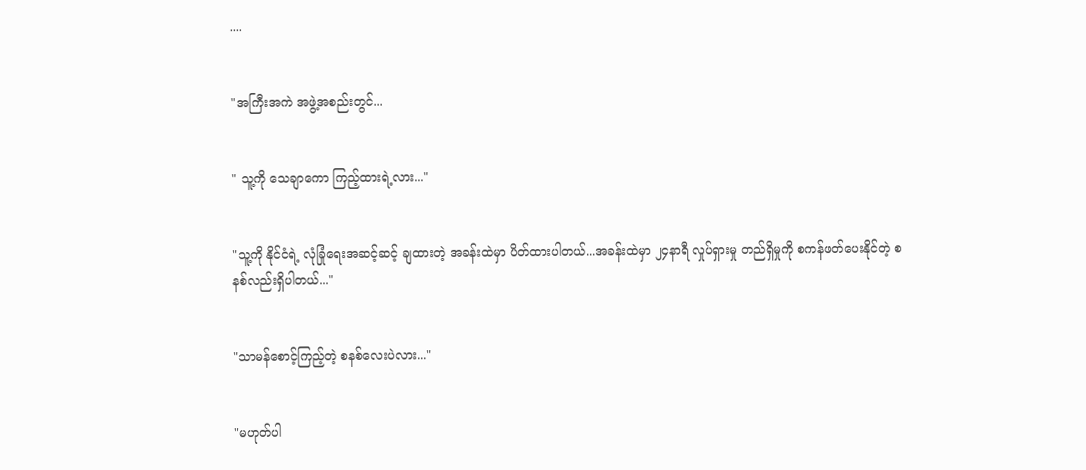....


"အကြီးအကဲ အဖွဲ့အစည်းတွင်...


" သူ့ကို သေချာကော ကြည့်ထားရဲ့လား..."


"သူ့ကို နိုင်ငံရဲ့ လုံခြုံရေးအဆင့်ဆင့် ချထားတဲ့ အခန်းထဲမှာ ပိတ်ထားပါတယ်...အခန်းထဲမှာ ၂၄နာရီ လှုပ်ရှားမှု တည်ရှိမှုကို စကန်ဖတ်ပေးနိုင်တဲ့ စနစ်လည်းရှိပါတယ်..."


"သာမန်စောင့်ကြည့်တဲ့ စနစ်လေးပဲလား..."


"မဟုတ်ပါ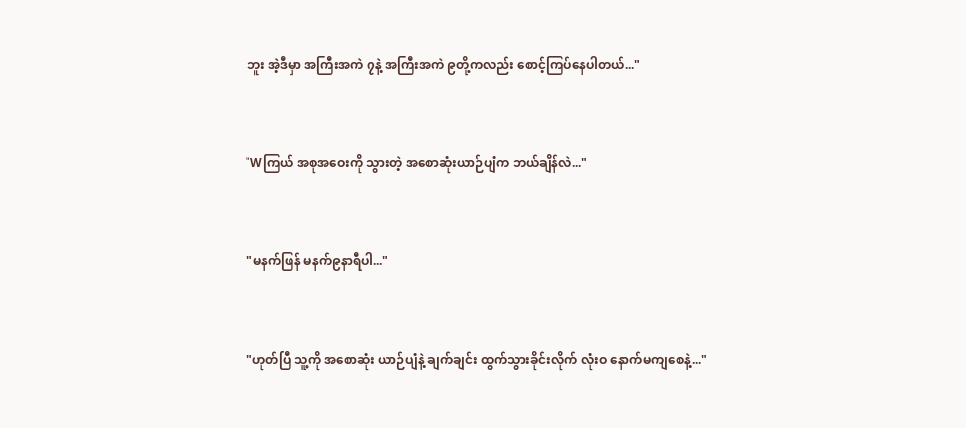ဘူး အဲ့ဒီမှာ အကြီးအကဲ ၇နဲ့ အကြီးအကဲ ၉တို့ကလည်း စောင့်ကြပ်နေပါတယ်..."


"Wကြယ် အစုအဝေးကို သွားတဲ့ အစောဆုံးယာဉ်ပျံက ဘယ်ချိန်လဲ..."


"မနက်ဖြန် မနက်၉နာရီပါ..."


"ဟုတ်ပြီ သူ့ကို အစောဆုံး ယာဉ်ပျံနဲ့ ချက်ချင်း ထွက်သွားခိုင်းလိုက် လုံးဝ နောက်မကျစေနဲ့..."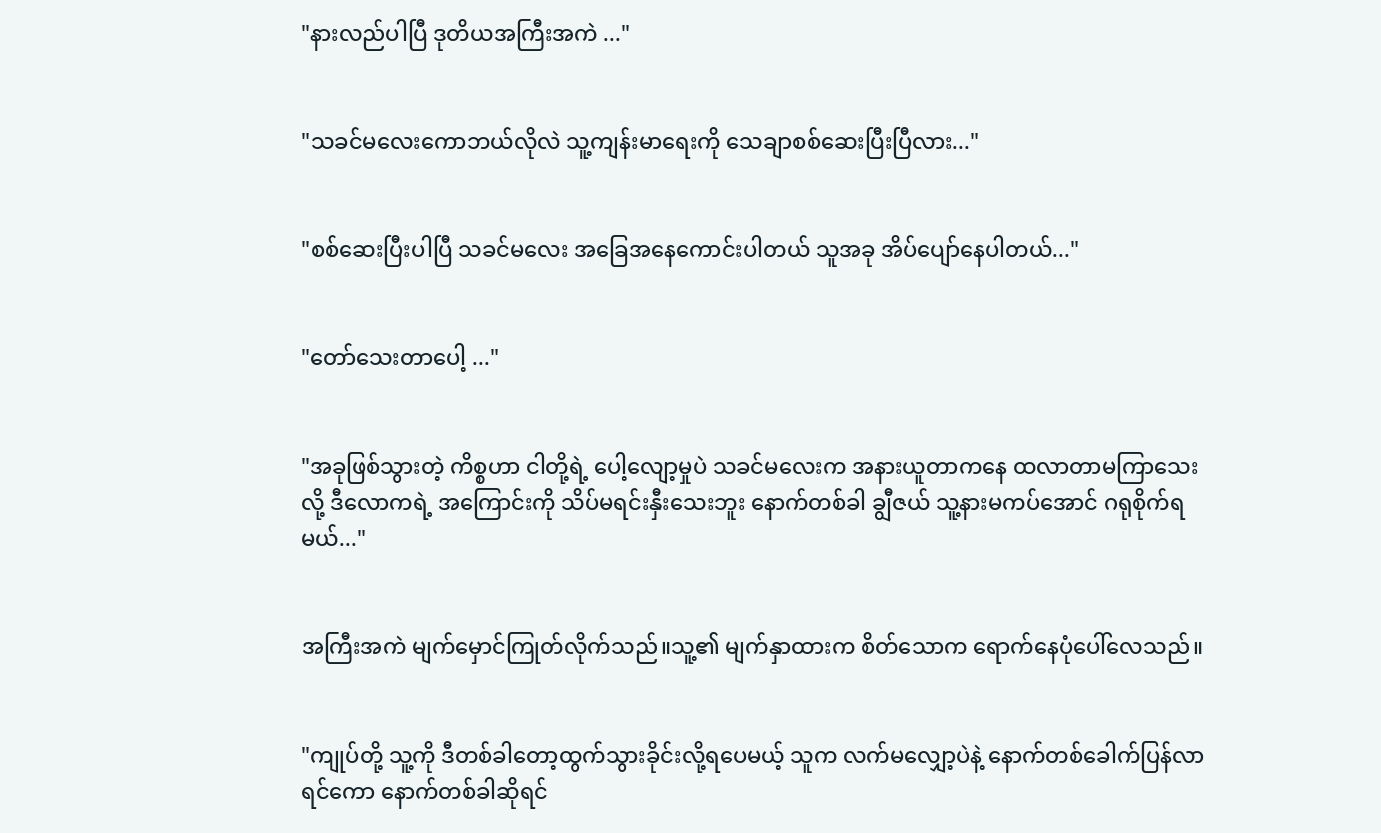"နားလည်ပါပြီ ဒုတိယအကြီးအကဲ ..."


"သခင်မလေးကောဘယ်လိုလဲ သူ့ကျန်းမာရေးကို သေချာစစ်ဆေးပြီးပြီလား..."


"စစ်ဆေးပြီးပါပြီ သခင်မလေး အခြေအနေကောင်းပါတယ် သူအခု အိပ်ပျော်နေပါတယ်..."


"တော်သေးတာပေါ့ ..."


"အခုဖြစ်သွားတဲ့ ကိစ္စဟာ ငါတို့ရဲ့ ပေါ့လျော့မှုပဲ သခင်မလေးက အနားယူတာကနေ ထလာတာမကြာသေးလို့ ဒီလောကရဲ့ အကြောင်းကို သိပ်မရင်းနှီးသေးဘူး နောက်တစ်ခါ ချွီဇယ် သူ့နားမကပ်အောင် ဂရုစိုက်ရမယ်..."


အကြီးအကဲ မျက်မှောင်ကြုတ်လိုက်သည်။သူ့၏ မျက်နှာထားက စိတ်သောက ရောက်နေပုံပေါ်လေသည်။


"ကျုပ်တို့ သူ့ကို ဒီတစ်ခါတော့ထွက်သွားခိုင်းလို့ရပေမယ့် သူက လက်မလျှော့ပဲနဲ့ နောက်တစ်ခေါက်ပြန်လာရင်ကော နောက်တစ်ခါဆိုရင်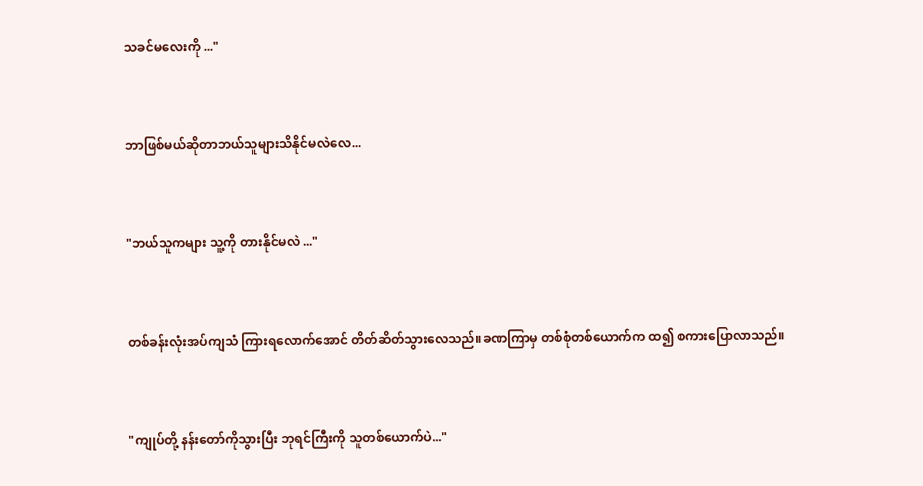သခင်မလေးကို ..."


ဘာဖြစ်မယ်ဆိုတာဘယ်သူများသိနိုင်မလဲလေ...


"ဘယ်သူကများ သူ့ကို တားနိုင်မလဲ ..."


တစ်ခန်းလုံးအပ်ကျသံ ကြားရလောက်အောင် တိတ်ဆိတ်သွားလေသည်။ခဏကြာမှ တစ်စုံတစ်ယောက်က ထ၍ စကားပြောလာသည်။


"ကျုပ်တို့ နန်းတော်ကိုသွားပြီး ဘုရင်ကြီးကို သူတစ်ယောက်ပဲ..."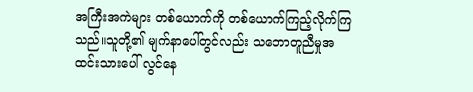အကြီးအကဲများ တစ်ယောက်ကို တစ်ယောက်ကြည့်လိုက်ကြသည်။သူတို့၏ မျက်နာပေါ်တွင်လည်း သဘောတူညီမှုအထင်းသားပေါ် လွင်နေ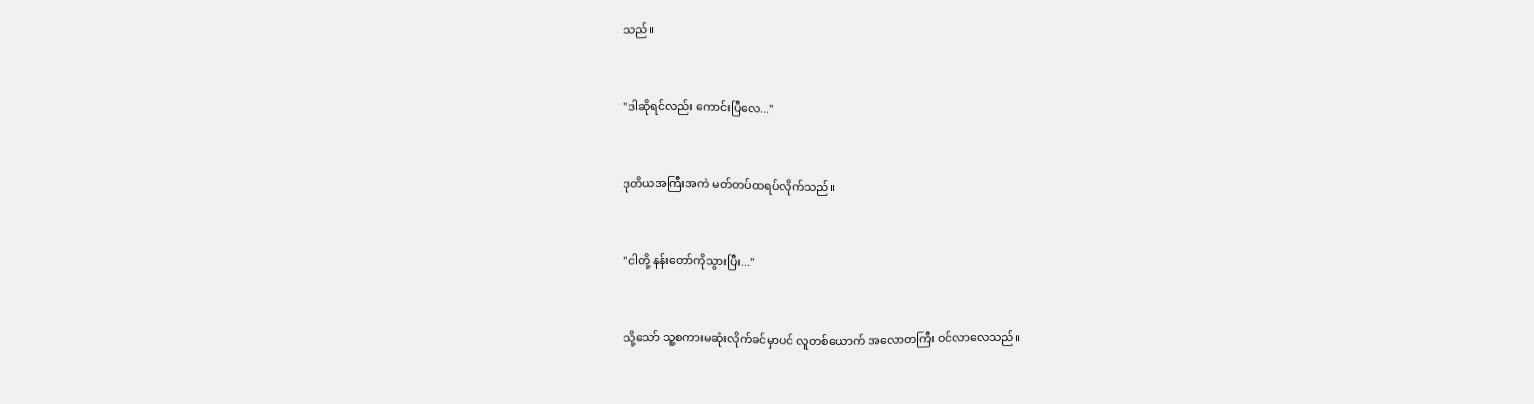သည်။


"ဒါဆိုရင်လည်း ကောင်းပြီလေ..."


ဒုတိယအကြီးအကဲ မတ်တပ်ထရပ်လိုက်သည်။


"ငါတို့ နန်းတော်ကိုသွားပြီး..."


သို့သော် သူ့စကားမဆုံးလိုက်ခင်မှာပင် လူတစ်ယောက် အလောတကြီး ဝင်လာလေသည်။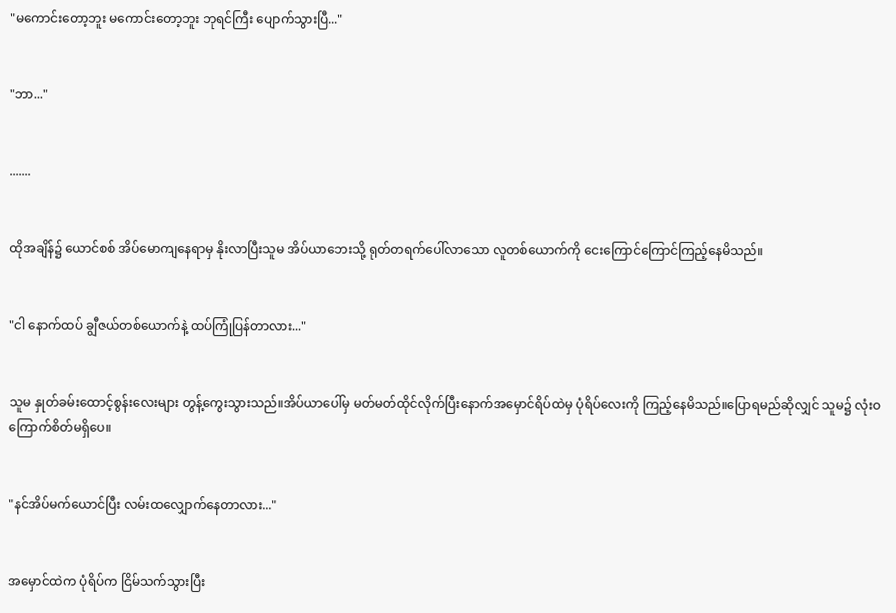"မကောင်းတော့ဘူး မကောင်းတော့ဘူး ဘုရင်ကြီး ပျောက်သွားပြီ..."


"ဘာ..."


.......


ထိုအချိန်၌ ယောင်စစ် အိပ်မောကျနေရာမှ နိုးလာပြီးသူမ အိပ်ယာဘေးသို့ ရုတ်တရက်ပေါ်လာသော လူတစ်ယောက်ကို ငေးကြောင်ကြောင်ကြည့်နေမိသည်။


"ငါ နောက်ထပ် ချွီဇယ်တစ်ယောက်နဲ့ ထပ်ကြုံပြန်တာလား..."


သူမ နှုတ်ခမ်းထောင့်စွန်းလေးများ တွန့်ကွေးသွားသည်။အိပ်ယာပေါ်မှ မတ်မတ်ထိုင်လိုက်ပြီးနောက်အမှောင်ရိပ်ထဲမှ ပုံရိပ်လေးကို ကြည့်နေမိသည်။ပြောရမည်ဆိုလျှင် သူမ၌ လုံးဝ ကြောက်စိတ်မရှိပေ။


"နင်အိပ်မက်ယောင်ပြီး လမ်းထလျှောက်နေတာလား..."


အမှောင်ထဲက ပုံရိပ်က ငြိမ်သက်သွားပြီး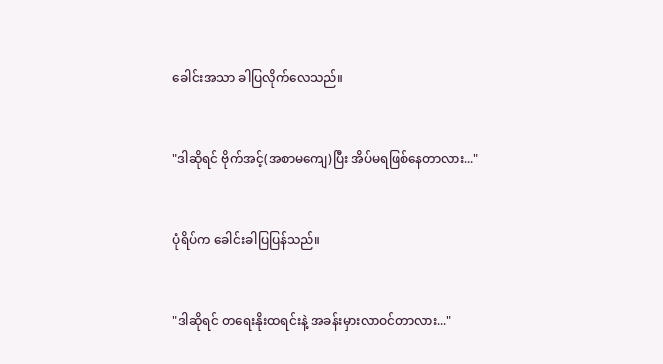ခေါင်းအသာ ခါပြလိုက်လေသည်။


"ဒါဆိုရင် ဗိုက်အင့်(အစာမကျေ)ပြီး အိပ်မရဖြစ်နေတာလား..."


ပုံရိပ်က ခေါင်းခါပြပြန်သည်။


"ဒါဆိုရင် တရေးနိုးထရင်းနဲ့ အခန်းမှားလာဝင်တာလား..."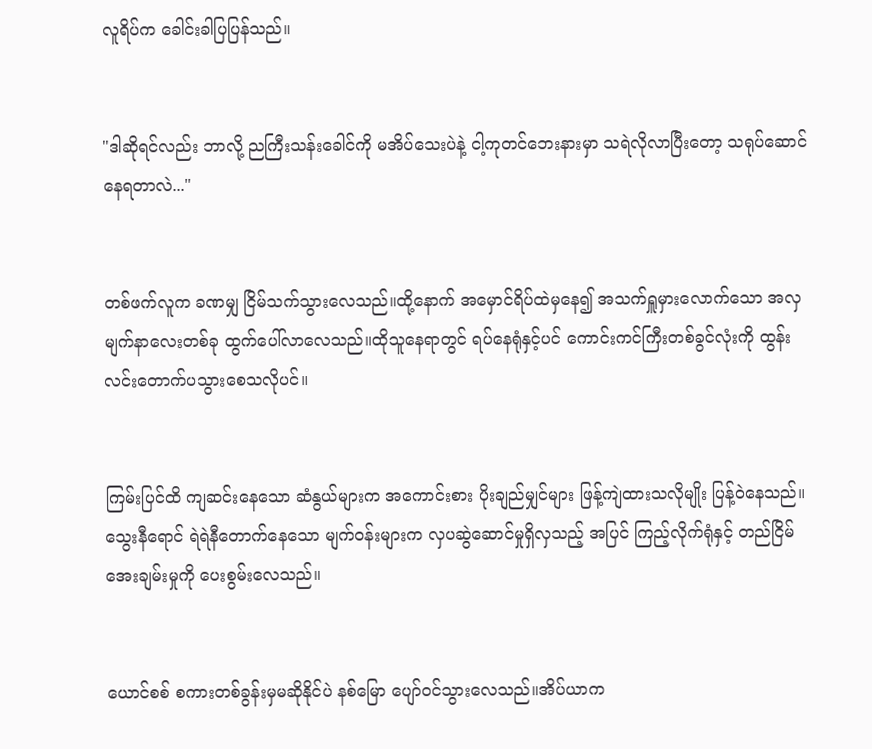လူရိပ်က ခေါင်းခါပြပြန်သည်။


"ဒါဆိုရင်လည်း ဘာလို့ ညကြီးသန်းခေါင်ကို မအိပ်သေးပဲနဲ့ ငါ့ကုတင်ဘေးနားမှာ သရဲလိုလာပြီးတော့ သရုပ်ဆောင်နေရတာလဲ..."


တစ်ဖက်လူက ခဏမျှ ငြိမ်သက်သွားလေသည်။ထို့နောက် အမှောင်ရိပ်ထဲမှနေ၍ အသက်ရှူမှားလောက်သော အလှမျက်နာလေးတစ်ခု ထွက်ပေါ်လာလေသည်။ထိုသူနေရာတွင် ရပ်နေရုံနှင့်ပင် ကောင်းကင်ကြီးတစ်ခွင်လုံးကို ထွန်းလင်းတောက်ပသွားစေသလိုပင်။


ကြမ်းပြင်ထိ ကျဆင်းနေသော ဆံနွယ်များက အကောင်းစား ပိုးချည်မျှင်များ ဖြန့်ကျဲထားသလိုမျိုး ပြန့်ဝဲနေသည်။သွေးနီရောင် ရဲရဲနီတောက်နေသော မျက်ဝန်းများက လှပဆွဲဆောင်မှုရှိလှသည့် အပြင် ကြည့်လိုက်ရုံနှင့် တည်ငြိမ်အေးချမ်းမှုကို ပေးစွမ်းလေသည်။


ယောင်စစ် စကားတစ်ခွန်းမှမဆိုနိုင်ပဲ နစ်မြော ပျော်ဝင်သွားလေသည်။အိပ်ယာက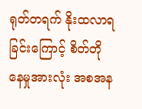ရုတ်တရက် နိုးထလာရခြင်းကြောင့် စိတ်တိုနေမှုအားလုံး အစအန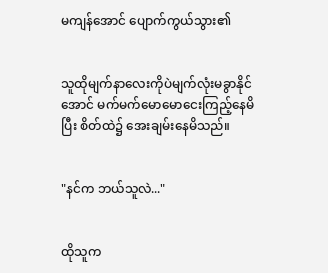မကျန်အောင် ပျောက်ကွယ်သွား၏


သူထိုမျက်နာလေးကိုပဲမျက်လုံးမခွာနိုင်အောင် မက်မက်မောမောငေးကြည့်နေမိပြီး စိတ်ထဲ၌ အေးချမ်းနေမိသည်။


"နင်က ဘယ်သူလဲ..."


ထိုသူက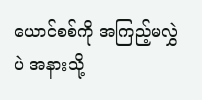ယောင်စစ်ကို အကြည့်မလွှဲပဲ အနားသို့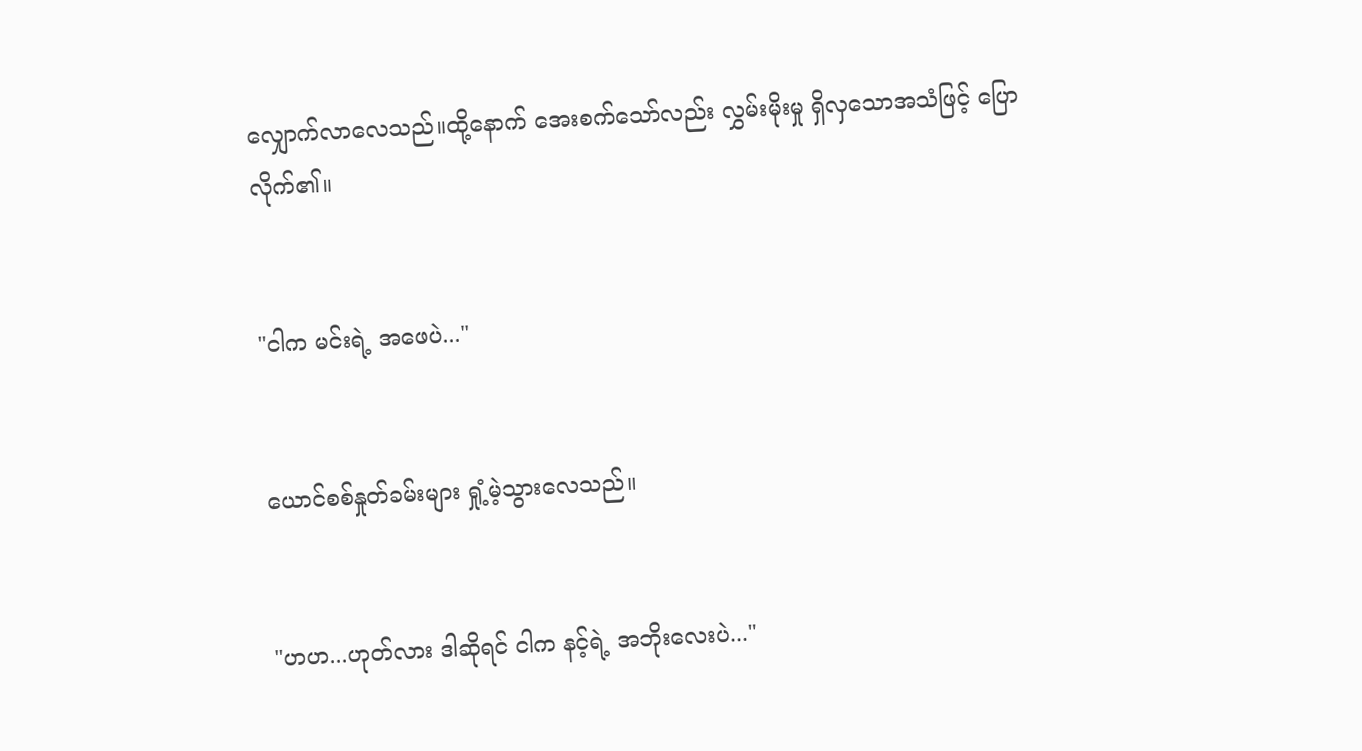လျှောက်လာလေသည်။ထို့နောက် အေးစက်သော်လည်း လွှမ်းမိုးမှု ရှိလှသောအသံဖြင့် ပြောလိုက်၏။


"ငါက မင်းရဲ့ အဖေပဲ..."


ယောင်စစ်နှုတ်ခမ်းများ ရှုံ့မဲ့သွားလေသည်။


"ဟဟ...ဟုတ်လား ဒါဆိုရင် ငါက နင့်ရဲ့ အဘိုးလေးပဲ..."